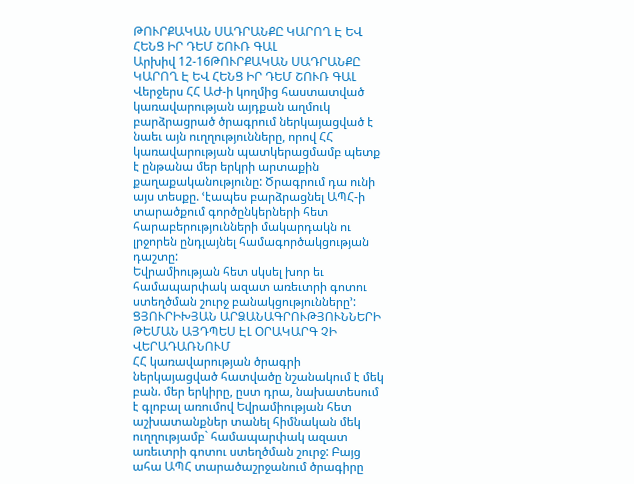ԹՈՒՐՔԱԿԱՆ ՍԱԴՐԱՆՔԸ ԿԱՐՈՂ Է ԵՎ ՀԵՆՑ ԻՐ ԴԵՄ ՇՈՒՌ ԳԱԼ
Արխիվ 12-16ԹՈՒՐՔԱԿԱՆ ՍԱԴՐԱՆՔԸ ԿԱՐՈՂ Է ԵՎ ՀԵՆՑ ԻՐ ԴԵՄ ՇՈՒՌ ԳԱԼ
Վերջերս ՀՀ ԱԺ-ի կողմից հաստատված կառավարության այդքան աղմուկ բարձրացրած ծրագրում ներկայացված է նաեւ այն ուղղությունները, որով ՀՀ կառավարության պատկերացմամբ պետք է ընթանա մեր երկրի արտաքին քաղաքականությունը: Ծրագրում դա ունի այս տեսքը. ՙէապես բարձրացնել ԱՊՀ-ի տարածքում գործընկերների հետ հարաբերությունների մակարդակն ու լրջորեն ընդլայնել համագործակցության դաշտը:
Եվրամիության հետ սկսել խոր եւ համապարփակ ազատ առեւտրի գոտու ստեղծման շուրջ բանակցությունները՚:
ՑՅՈՒՐԻԽՅԱՆ ԱՐՁԱՆԱԳՐՈՒԹՅՈՒՆՆԵՐԻ ԹԵՄԱՆ ԱՅԴՊԵՍ ԷԼ ՕՐԱԿԱՐԳ ՉԻ ՎԵՐԱԴԱՌՆՈՒՄ
ՀՀ կառավարության ծրագրի ներկայացված հատվածը նշանակում է մեկ բան. մեր երկիրը, ըստ դրա, նախատեսում է գլոբալ առումով Եվրամիության հետ աշխատանքներ տանել հիմնական մեկ ուղղությամբ` համապարփակ ազատ առեւտրի գոտու ստեղծման շուրջ: Բայց ահա ԱՊՀ տարածաշրջանում ծրագիրը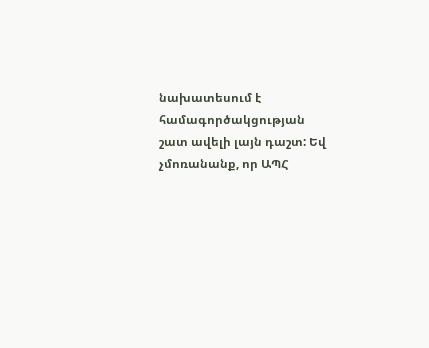նախատեսում է համագործակցության շատ ավելի լայն դաշտ: Եվ չմոռանանք, որ ԱՊՀ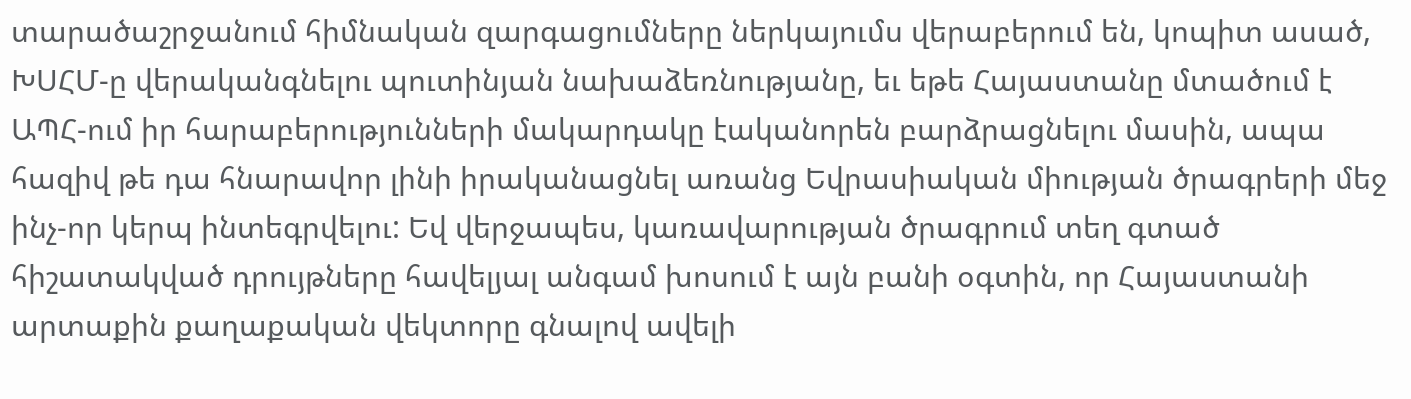տարածաշրջանում հիմնական զարգացումները ներկայումս վերաբերում են, կոպիտ ասած, ԽՍՀՄ-ը վերականգնելու պուտինյան նախաձեռնությանը, եւ եթե Հայաստանը մտածում է ԱՊՀ-ում իր հարաբերությունների մակարդակը էականորեն բարձրացնելու մասին, ապա հազիվ թե դա հնարավոր լինի իրականացնել առանց Եվրասիական միության ծրագրերի մեջ ինչ-որ կերպ ինտեգրվելու: Եվ վերջապես, կառավարության ծրագրում տեղ գտած հիշատակված դրույթները հավելյալ անգամ խոսում է այն բանի օգտին, որ Հայաստանի արտաքին քաղաքական վեկտորը գնալով ավելի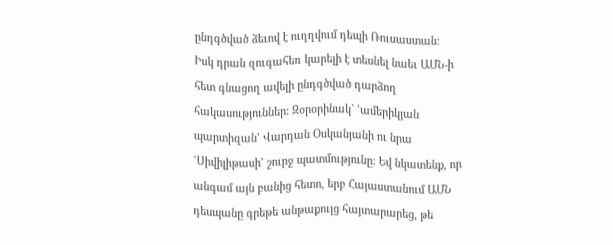ընդգծված ձեւով է ուղղվում դեպի Ռուսաստան:
Իսկ դրան զուգահեռ կարելի է տեսնել նաեւ ԱՄՆ-ի հետ գնացող ավելի ընդգծված դարձող հակասություններ: Զօրօրինակ` ՙամերիկյան պարտիզան՚ Վարդան Օսկանյանի ու նրա ՙՍիվիլիթասի՚ շուրջ պատմությունը: Եվ նկատենք, որ անգամ այն բանից հետո, երբ Հայաստանում ԱՄՆ դեսպանը գրեթե անթաքույց հայտարարեց, թե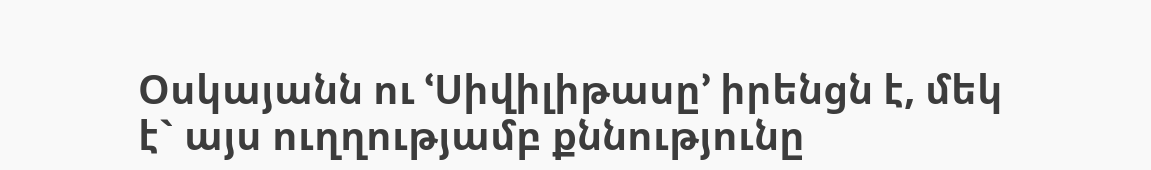Օսկայանն ու ՙՍիվիլիթասը՚ իրենցն է, մեկ է` այս ուղղությամբ քննությունը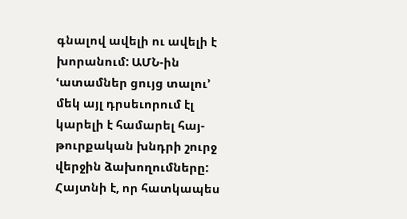գնալով ավելի ու ավելի է խորանում: ԱՄՆ-ին ՙատամներ ցույց տալու՚ մեկ այլ դրսեւորում էլ կարելի է համարել հայ-թուրքական խնդրի շուրջ վերջին ձախողումները: Հայտնի է, որ հատկապես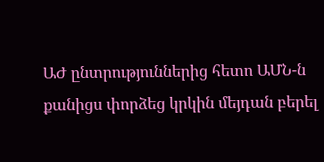ԱԺ ընտրություններից հետո ԱՄՆ-ն քանիցս փորձեց կրկին մեյդան բերել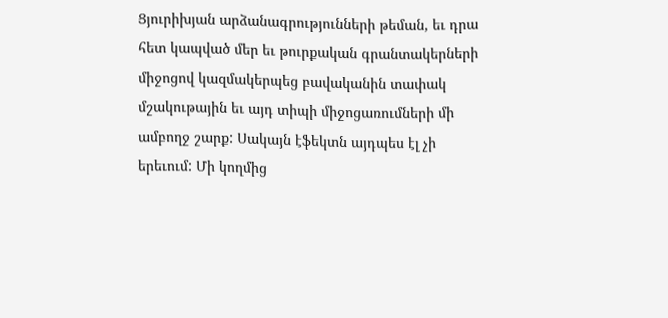Ցյուրիխյան արձանագրությունների թեման, եւ դրա հետ կապված մեր եւ թուրքական գրանտակերների միջոցով կազմակերպեց բավականին տափակ մշակութային եւ այդ տիպի միջոցառումների մի ամբողջ շարք: Սակայն էֆեկտն այդպես էլ չի երեւում: Մի կողմից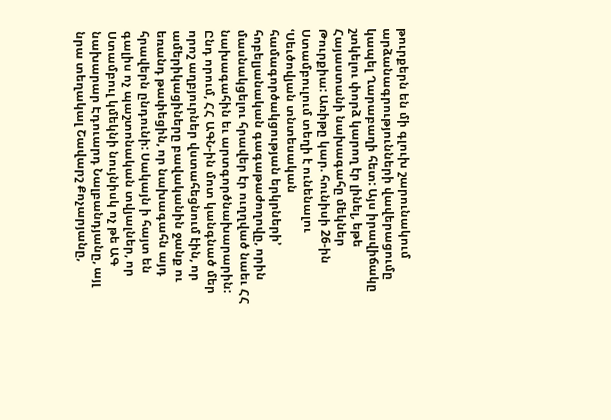թուրքերն են մի գլուխ շարունակում արձանագրությունների վավերացումը կապել Ղարաբաղի հետ: Այս իրավիճակը շտկելու փորձ կարող էր լինել, եթե Հայաստանի նախագահը մեկներ Թուրքիա: Առիթը կար. հունիսի 26-ին Ստամբուլում տեղի է ունենալու ՙՍեւծովյան տնտեսական համագործակցության երկրների՚ հոբելյանական գագաթաժողովը, որին մասնակցելու հրավեր էր ուղղված նաեւ ՀՀ նախագահին եւ արտգործնախարարին: Ընդ որում, ՀՀ ԱԳՆ-ին մոտ կանգնած մեր որոշ աղբյուրներ վստահեցնում էին, որ ամերիկացիները բավականին ջանք ու եռանդ թափեցին, որ նախագահն այդ հրավերն ընդունի: Սակայն ի հայտ են գալիս ոչ պաշտոնական տվյալներ, որ Ստամբուլ կմեկնի նույնիսկ ոչ թե ԱԳ նախարար Էդուարդ Նալբանդյանը, այլ նրա տեղակալ Շավարշ Քոչարյանը,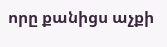որը քանիցս աչքի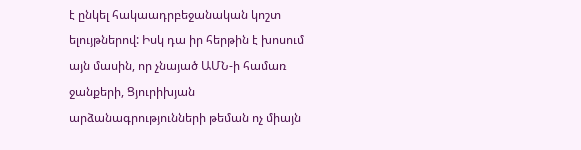է ընկել հակաադրբեջանական կոշտ ելույթներով: Իսկ դա իր հերթին է խոսում այն մասին, որ չնայած ԱՄՆ-ի համառ ջանքերի, Ցյուրիխյան արձանագրությունների թեման ոչ միայն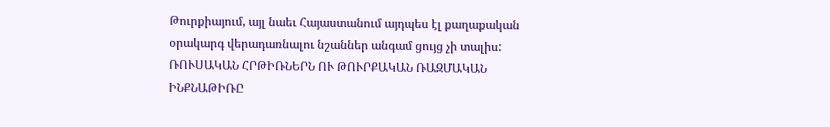Թուրքիայում, այլ նաեւ Հայաստանում այդպես էլ քաղաքական օրակարգ վերադառնալու նշաններ անգամ ցույց չի տալիս:
ՌՈՒՍԱԿԱՆ ՀՐԹԻՌՆԵՐՆ ՈՒ ԹՈՒՐՔԱԿԱՆ ՌԱԶՄԱԿԱՆ ԻՆՔՆԱԹԻՌԸ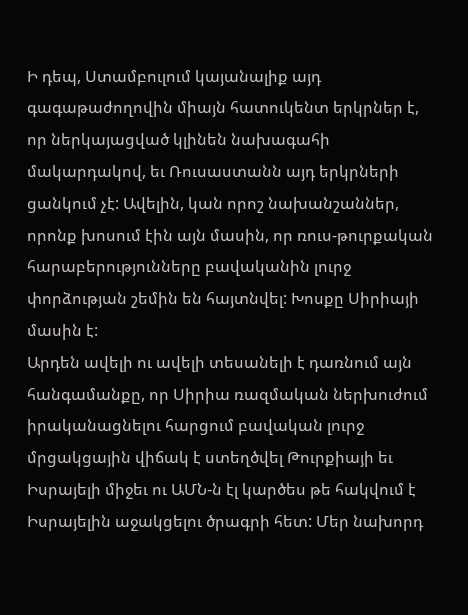Ի դեպ, Ստամբուլում կայանալիք այդ գագաթաժողովին միայն հատուկենտ երկրներ է, որ ներկայացված կլինեն նախագահի մակարդակով, եւ Ռուսաստանն այդ երկրների ցանկում չէ: Ավելին, կան որոշ նախանշաններ, որոնք խոսում էին այն մասին, որ ռուս-թուրքական հարաբերությունները բավականին լուրջ փորձության շեմին են հայտնվել: Խոսքը Սիրիայի մասին է:
Արդեն ավելի ու ավելի տեսանելի է դառնում այն հանգամանքը, որ Սիրիա ռազմական ներխուժում իրականացնելու հարցում բավական լուրջ մրցակցային վիճակ է ստեղծվել Թուրքիայի եւ Իսրայելի միջեւ ու ԱՄՆ-ն էլ կարծես թե հակվում է Իսրայելին աջակցելու ծրագրի հետ: Մեր նախորդ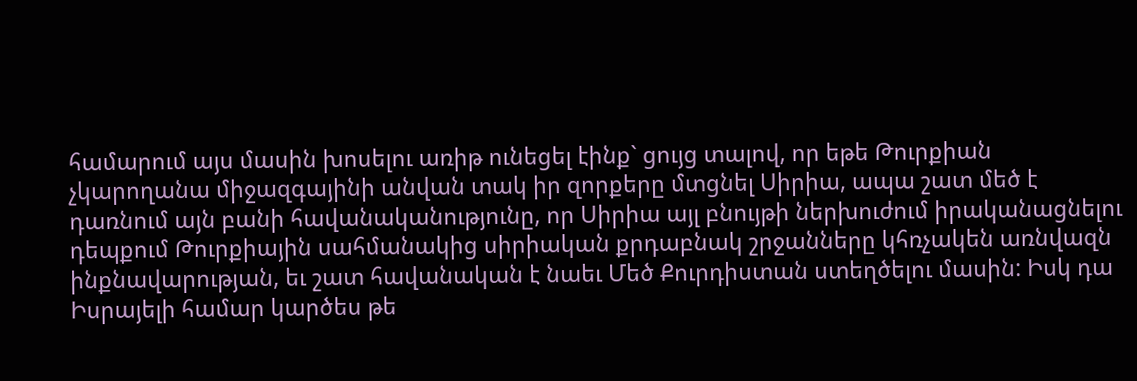համարում այս մասին խոսելու առիթ ունեցել էինք` ցույց տալով, որ եթե Թուրքիան չկարողանա միջազգայինի անվան տակ իր զորքերը մտցնել Սիրիա, ապա շատ մեծ է դառնում այն բանի հավանականությունը, որ Սիրիա այլ բնույթի ներխուժում իրականացնելու դեպքում Թուրքիային սահմանակից սիրիական քրդաբնակ շրջանները կհռչակեն առնվազն ինքնավարության, եւ շատ հավանական է նաեւ Մեծ Քուրդիստան ստեղծելու մասին: Իսկ դա Իսրայելի համար կարծես թե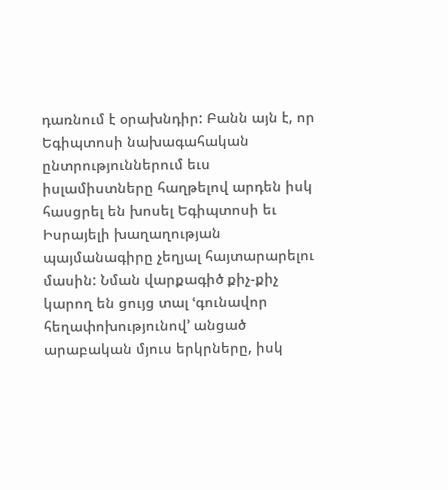դառնում է օրախնդիր: Բանն այն է, որ Եգիպտոսի նախագահական ընտրություններում եւս իսլամիստները հաղթելով արդեն իսկ հասցրել են խոսել Եգիպտոսի եւ Իսրայելի խաղաղության պայմանագիրը չեղյալ հայտարարելու մասին: Նման վարքագիծ քիչ-քիչ կարող են ցույց տալ ՙգունավոր հեղափոխությունով՚ անցած արաբական մյուս երկրները, իսկ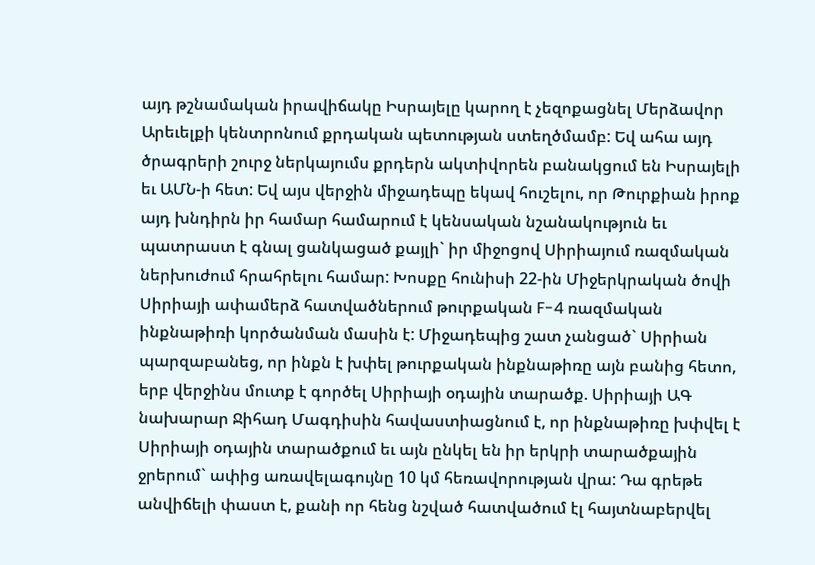այդ թշնամական իրավիճակը Իսրայելը կարող է չեզոքացնել Մերձավոր Արեւելքի կենտրոնում քրդական պետության ստեղծմամբ: Եվ ահա այդ ծրագրերի շուրջ ներկայումս քրդերն ակտիվորեն բանակցում են Իսրայելի եւ ԱՄՆ-ի հետ: Եվ այս վերջին միջադեպը եկավ հուշելու, որ Թուրքիան իրոք այդ խնդիրն իր համար համարում է կենսական նշանակություն եւ պատրաստ է գնալ ցանկացած քայլի` իր միջոցով Սիրիայում ռազմական ներխուժում հրահրելու համար: Խոսքը հունիսի 22-ին Միջերկրական ծովի Սիրիայի ափամերձ հատվածներում թուրքական F-4 ռազմական ինքնաթիռի կործանման մասին է: Միջադեպից շատ չանցած` Սիրիան պարզաբանեց, որ ինքն է խփել թուրքական ինքնաթիռը այն բանից հետո, երբ վերջինս մուտք է գործել Սիրիայի օդային տարածք. Սիրիայի ԱԳ նախարար Ջիհադ Մագդիսին հավաստիացնում է, որ ինքնաթիռը խփվել է Սիրիայի օդային տարածքում եւ այն ընկել են իր երկրի տարածքային ջրերում` ափից առավելագույնը 10 կմ հեռավորության վրա: Դա գրեթե անվիճելի փաստ է, քանի որ հենց նշված հատվածում էլ հայտնաբերվել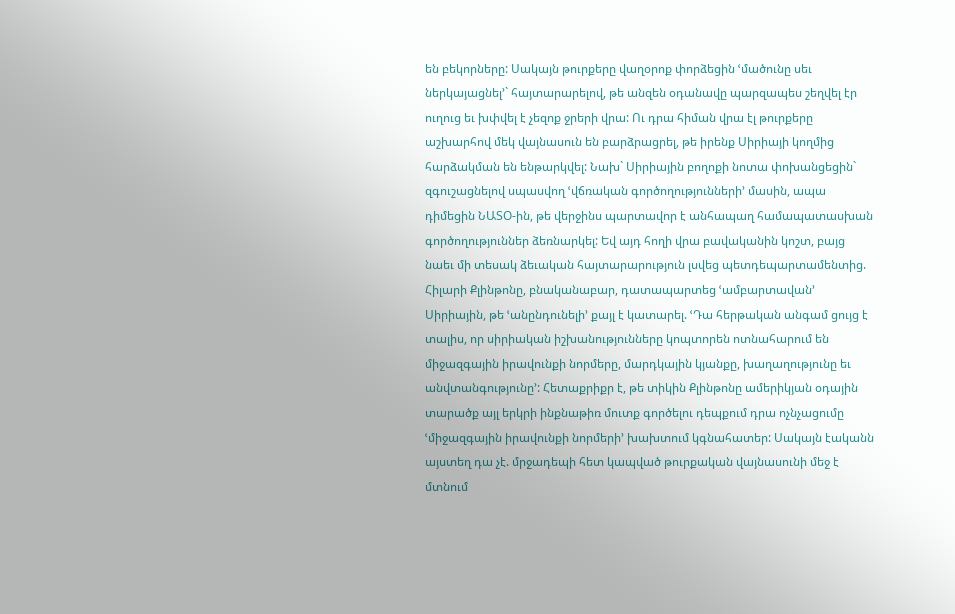են բեկորները: Սակայն թուրքերը վաղօրոք փորձեցին ՙմածունը սեւ ներկայացնել՚` հայտարարելով, թե անզեն օդանավը պարզապես շեղվել էր ուղուց եւ խփվել է չեզոք ջրերի վրա: Ու դրա հիման վրա էլ թուրքերը աշխարհով մեկ վայնասուն են բարձրացրել, թե իրենք Սիրիայի կողմից հարձակման են ենթարկվել: Նախ` Սիրիային բողոքի նոտա փոխանցեցին` զգուշացնելով սպասվող ՙվճռական գործողությունների՚ մասին, ապա դիմեցին ՆԱՏՕ-ին, թե վերջինս պարտավոր է անհապաղ համապատասխան գործողություններ ձեռնարկել: Եվ այդ հողի վրա բավականին կոշտ, բայց նաեւ մի տեսակ ձեւական հայտարարություն լսվեց պետդեպարտամենտից. Հիլարի Քլինթոնը, բնականաբար, դատապարտեց ՙամբարտավան՚ Սիրիային, թե ՙանընդունելի՚ քայլ է կատարել. ՙԴա հերթական անգամ ցույց է տալիս, որ սիրիական իշխանությունները կոպտորեն ոտնահարում են միջազգային իրավունքի նորմերը, մարդկային կյանքը, խաղաղությունը եւ անվտանգությունը՚: Հետաքրիքր է, թե տիկին Քլինթոնը ամերիկյան օդային տարածք այլ երկրի ինքնաթիռ մուտք գործելու դեպքում դրա ոչնչացումը ՙմիջազգային իրավունքի նորմերի՚ խախտում կգնահատեր: Սակայն էականն այստեղ դա չէ. մրջադեպի հետ կապված թուրքական վայնասունի մեջ է մտնում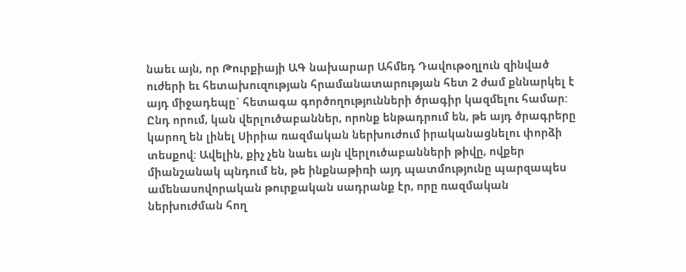նաեւ այն, որ Թուրքիայի ԱԳ նախարար Ահմեդ Դավութօղլուն զինված ուժերի եւ հետախուզության հրամանատարության հետ 2 ժամ քննարկել է այդ միջադեպը` հետագա գործողությունների ծրագիր կազմելու համար: Ընդ որում, կան վերլուծաբաններ, որոնք ենթադրում են, թե այդ ծրագրերը կարող են լինել Սիրիա ռազմական ներխուժում իրականացնելու փորձի տեսքով: Ավելին, քիչ չեն նաեւ այն վերլուծաբանների թիվը, ովքեր միանշանակ պնդում են, թե ինքնաթիռի այդ պատմությունը պարզապես ամենասովորական թուրքական սադրանք էր, որը ռազմական ներխուժման հող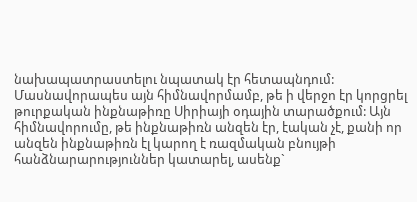նախապատրաստելու նպատակ էր հետապնդում: Մասնավորապես այն հիմնավորմամբ, թե ի վերջո էր կորցրել թուրքական ինքնաթիռը Սիրիայի օդային տարածքում: Այն հիմնավորումը, թե ինքնաթիռն անզեն էր, էական չէ, քանի որ անզեն ինքնաթիռն էլ կարող է ռազմական բնույթի հանձնարարություններ կատարել, ասենք`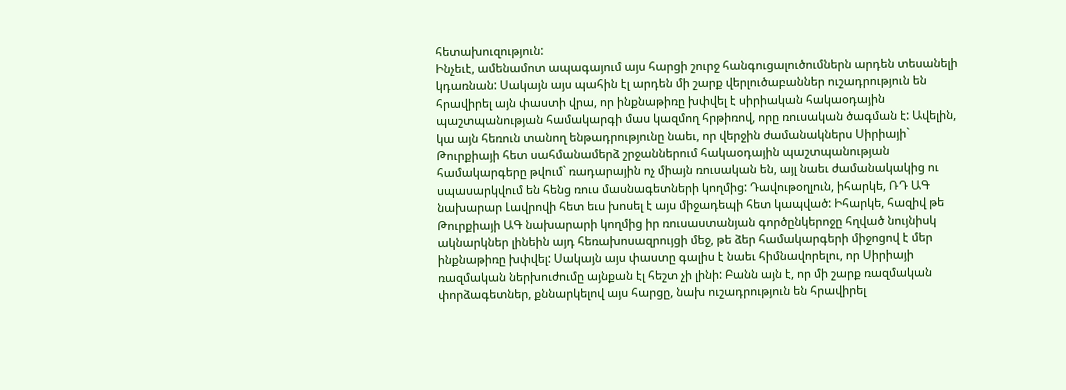հետախուզություն:
Ինչեւէ, ամենամոտ ապագայում այս հարցի շուրջ հանգուցալուծումներն արդեն տեսանելի կդառնան: Սակայն այս պահին էլ արդեն մի շարք վերլուծաբաններ ուշադրություն են հրավիրել այն փաստի վրա, որ ինքնաթիռը խփվել է սիրիական հակաօդային պաշտպանության համակարգի մաս կազմող հրթիռով, որը ռուսական ծագման է: Ավելին, կա այն հեռուն տանող ենթադրությունը նաեւ, որ վերջին ժամանակներս Սիրիայի` Թուրքիայի հետ սահմանամերձ շրջաններում հակաօդային պաշտպանության համակարգերը թվում` ռադարային ոչ միայն ռուսական են, այլ նաեւ ժամանակակից ու սպասարկվում են հենց ռուս մասնագետների կողմից: Դավութօղլուն, իհարկե, ՌԴ ԱԳ նախարար Լավրովի հետ եւս խոսել է այս միջադեպի հետ կապված: Իհարկե, հազիվ թե Թուրքիայի ԱԳ նախարարի կողմից իր ռուսաստանյան գործընկերոջը հղված նույնիսկ ակնարկներ լինեին այդ հեռախոսազրույցի մեջ, թե ձեր համակարգերի միջոցով է մեր ինքնաթիռը խփվել: Սակայն այս փաստը գալիս է նաեւ հիմնավորելու, որ Սիրիայի ռազմական ներխուժումը այնքան էլ հեշտ չի լինի: Բանն այն է, որ մի շարք ռազմական փորձագետներ, քննարկելով այս հարցը, նախ ուշադրություն են հրավիրել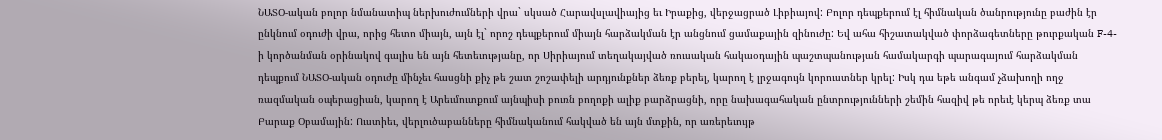ՆԱՏՕ-ական բոլոր նմանատիպ ներխուժումների վրա` սկսած Հարավսլավիայից եւ Իրաքից, վերջացրած Լիբիայով: Բոլոր դեպքերում էլ հիմնական ծանրությունը բաժին էր ընկնում օդուժի վրա, որից հետո միայն, այն էլ` որոշ դեպքերում միայն հարձակման էր անցնում ցամաքային զինուժը: Եվ ահա հիշատակված փորձագետները թուրքական F-4-ի կործանման օրինակով գալիս են այն հետեւությանը, որ Սիրիայում տեղակայված ռուսական հակաօդային պաշտպանության համակարգի պարագայում հարձակման դեպքում ՆԱՏՕ-ական օդուժը մինչեւ հասցնի քիչ թե շատ շոշափելի արդյունքներ ձեռք բերել, կարող է լրջագույն կորուստներ կրել: Իսկ դա եթե անգամ չձախողի ողջ ռազմական օպերացիան, կարող է Արեւմուտքում այնպիսի բուռն բողոքի ալիք բարձրացնի, որը նախագահական ընտրությունների շեմին հազիվ թե որեւէ կերպ ձեռք տա Բարաք Օբամային: Ուստիեւ, վերլուծաբանները հիմնականում հակված են այն մտքին, որ առերեւույթ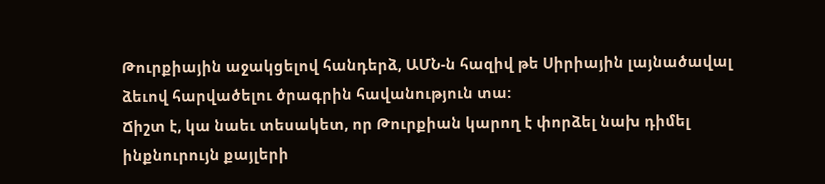Թուրքիային աջակցելով հանդերձ, ԱՄՆ-ն հազիվ թե Սիրիային լայնածավալ ձեւով հարվածելու ծրագրին հավանություն տա:
Ճիշտ է, կա նաեւ տեսակետ, որ Թուրքիան կարող է փորձել նախ դիմել ինքնուրույն քայլերի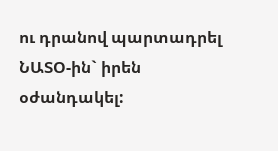ու դրանով պարտադրել ՆԱՏՕ-ին` իրեն օժանդակել: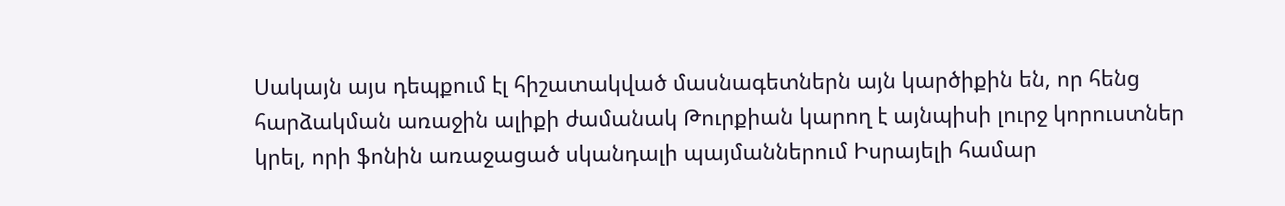Սակայն այս դեպքում էլ հիշատակված մասնագետներն այն կարծիքին են, որ հենց հարձակման առաջին ալիքի ժամանակ Թուրքիան կարող է այնպիսի լուրջ կորուստներ կրել, որի ֆոնին առաջացած սկանդալի պայմաններում Իսրայելի համար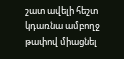շատ ավելի հեշտ կդառնա ամբողջ թափով միացնել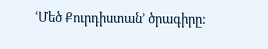ՙՄեծ Քուրդիստան՚ ծրագիրը: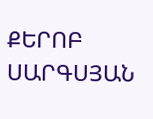ՔԵՐՈԲ ՍԱՐԳՍՅԱՆ